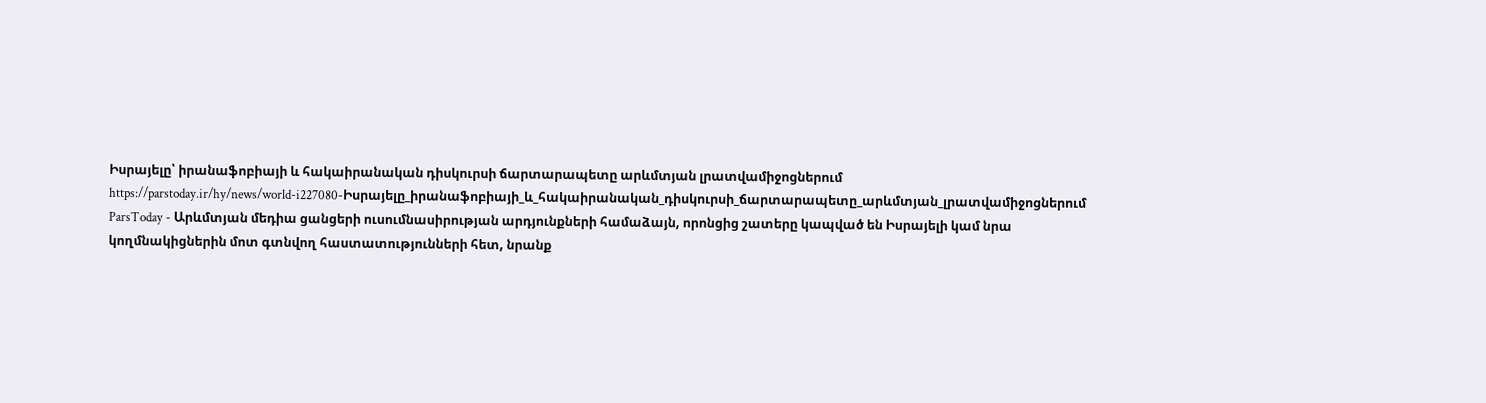Իսրայելը՝ իրանաֆոբիայի և հակաիրանական դիսկուրսի ճարտարապետը արևմտյան լրատվամիջոցներում
https://parstoday.ir/hy/news/world-i227080-Իսրայելը_իրանաֆոբիայի_և_հակաիրանական_դիսկուրսի_ճարտարապետը_արևմտյան_լրատվամիջոցներում
ParsToday - Արևմտյան մեդիա ցանցերի ուսումնասիրության արդյունքների համաձայն, որոնցից շատերը կապված են Իսրայելի կամ նրա կողմնակիցներին մոտ գտնվող հաստատությունների հետ, նրանք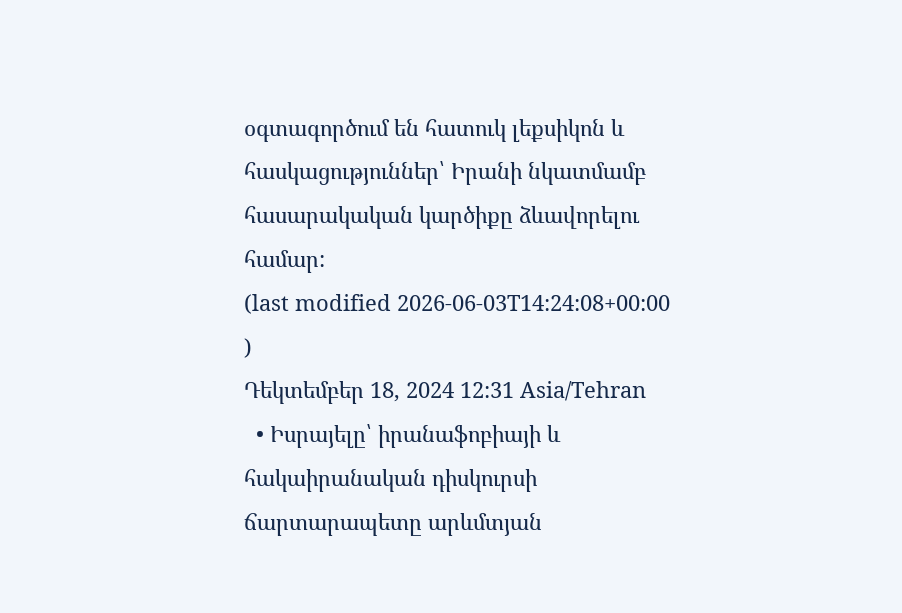օգտագործում են հատուկ լեքսիկոն և հասկացություններ՝ Իրանի նկատմամբ հասարակական կարծիքը ձևավորելու համար:
(last modified 2026-06-03T14:24:08+00:00 )
Դեկտեմբեր 18, 2024 12:31 Asia/Tehran
  • Իսրայելը՝ իրանաֆոբիայի և հակաիրանական դիսկուրսի ճարտարապետը արևմտյան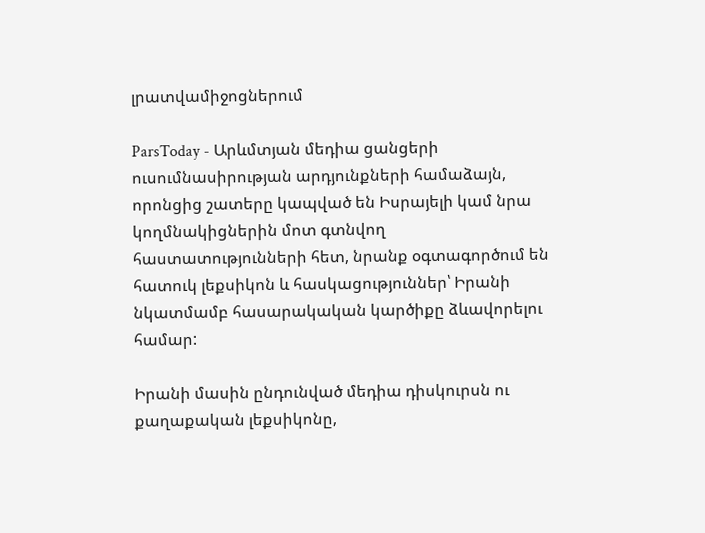լրատվամիջոցներում

ParsToday - Արևմտյան մեդիա ցանցերի ուսումնասիրության արդյունքների համաձայն, որոնցից շատերը կապված են Իսրայելի կամ նրա կողմնակիցներին մոտ գտնվող հաստատությունների հետ, նրանք օգտագործում են հատուկ լեքսիկոն և հասկացություններ՝ Իրանի նկատմամբ հասարակական կարծիքը ձևավորելու համար:

Իրանի մասին ընդունված մեդիա դիսկուրսն ու քաղաքական լեքսիկոնը,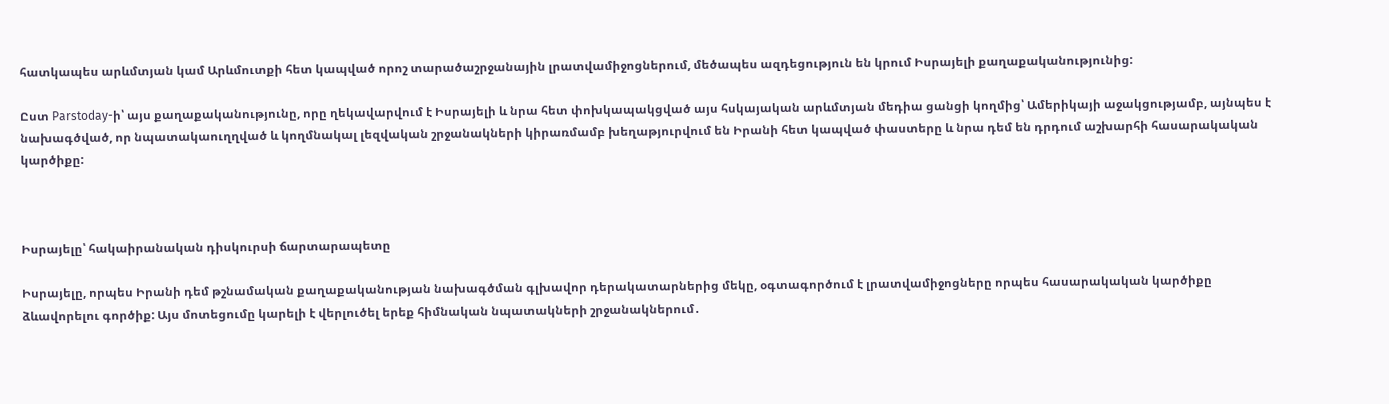հատկապես արևմտյան կամ Արևմուտքի հետ կապված որոշ տարածաշրջանային լրատվամիջոցներում, մեծապես ազդեցություն են կրում Իսրայելի քաղաքականությունից:

Ըստ Parstoday-ի՝ այս քաղաքականությունը, որը ղեկավարվում է Իսրայելի և նրա հետ փոխկապակցված այս հսկայական արևմտյան մեդիա ցանցի կողմից՝ Ամերիկայի աջակցությամբ, այնպես է նախագծված, որ նպատակաուղղված և կողմնակալ լեզվական շրջանակների կիրառմամբ խեղաթյուրվում են Իրանի հետ կապված փաստերը և նրա դեմ են դրդում աշխարհի հասարակական կարծիքը:



Իսրայելը՝ հակաիրանական դիսկուրսի ճարտարապետը

Իսրայելը, որպես Իրանի դեմ թշնամական քաղաքականության նախագծման գլխավոր դերակատարներից մեկը, օգտագործում է լրատվամիջոցները որպես հասարակական կարծիքը ձևավորելու գործիք: Այս մոտեցումը կարելի է վերլուծել երեք հիմնական նպատակների շրջանակներում․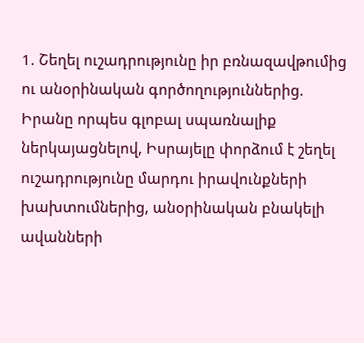1. Շեղել ուշադրությունը իր բռնազավթումից ու անօրինական գործողություններից. Իրանը որպես գլոբալ սպառնալիք ներկայացնելով, Իսրայելը փորձում է շեղել ուշադրությունը մարդու իրավունքների խախտումներից, անօրինական բնակելի ավանների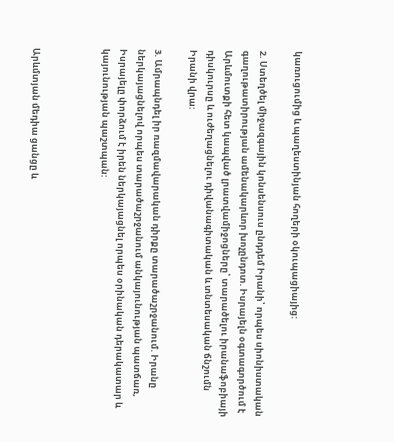կառուցումից և պաղեստինյան հողերի օկուպացիայից:

2. Ստեղծել միջազգային կոնսենսուս ընդդեմ Իրանի՝ որպես սիոնիստական գաղութատիրության ամենակարևոր խոչընդոտ. Իսրայելն օգտագործում է Արևմուտքի հետ կապված լրատվամիջոցները՝ տարածելու իրանաֆոբիայի դիսկուրսը և ուժեղացնելու դիվանագիտական և տնտեսական ճնշումն Իրանի վրա:

3. Ամրապնդել իր ռազմավարական դիրքը տարածաշրջանում. Իրանը ներկայացնելով որպես տարածաշրջանում անկայունության պատճառ, Իսրայելը փորձում է իրեն ներկայացնել որպես օրինական դերակատար և կայունության պաշտպան:



Արևմտյան մեդիա ցանցը և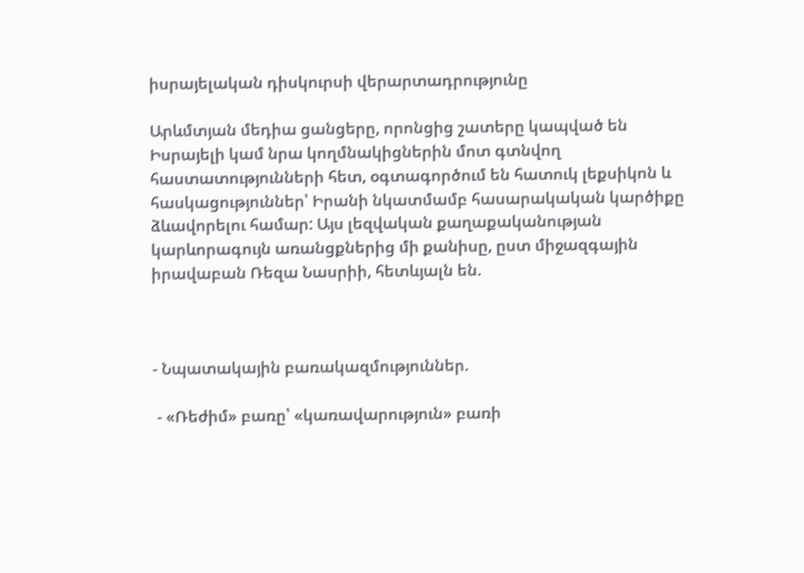իսրայելական դիսկուրսի վերարտադրությունը

Արևմտյան մեդիա ցանցերը, որոնցից շատերը կապված են Իսրայելի կամ նրա կողմնակիցներին մոտ գտնվող հաստատությունների հետ, օգտագործում են հատուկ լեքսիկոն և հասկացություններ՝ Իրանի նկատմամբ հասարակական կարծիքը ձևավորելու համար: Այս լեզվական քաղաքականության կարևորագույն առանցքներից մի քանիսը, ըստ միջազգային իրավաբան Ռեզա Նասրիի, հետևյալն են.



- Նպատակային բառակազմություններ.

 - «Ռեժիմ» բառը՝ «կառավարություն» բառի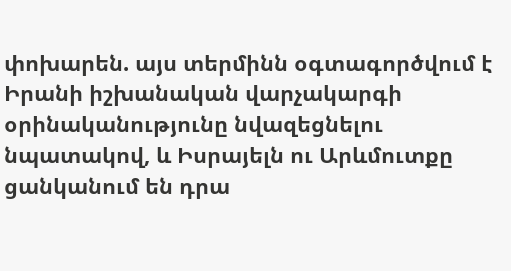փոխարեն. այս տերմինն օգտագործվում է Իրանի իշխանական վարչակարգի օրինականությունը նվազեցնելու նպատակով, և Իսրայելն ու Արևմուտքը ցանկանում են դրա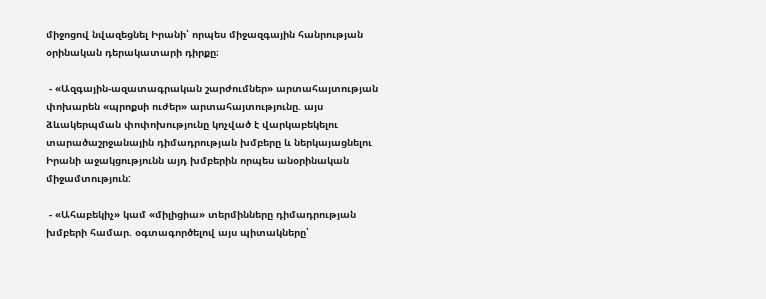միջոցով նվազեցնել Իրանի՝ որպես միջազգային հանրության օրինական դերակատարի դիրքը։

 - «Ազգային-ազատագրական շարժումներ» արտահայտության փոխարեն «պրոքսի ուժեր» արտահայտությունը. այս ձևակերպման փոփոխությունը կոչված է վարկաբեկելու տարածաշրջանային դիմադրության խմբերը և ներկայացնելու Իրանի աջակցությունն այդ խմբերին որպես անօրինական միջամտություն:

 - «Ահաբեկիչ» կամ «միլիցիա» տերմինները դիմադրության խմբերի համար. օգտագործելով այս պիտակները՝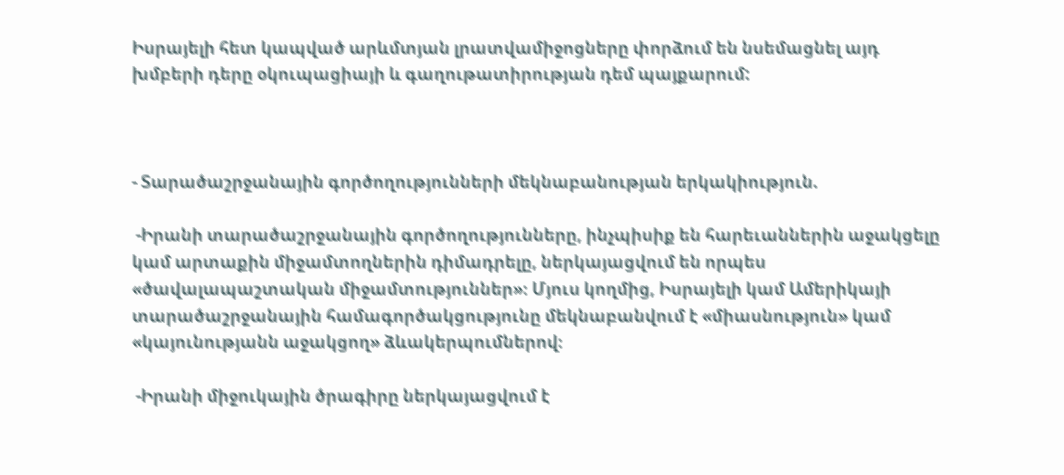Իսրայելի հետ կապված արևմտյան լրատվամիջոցները փորձում են նսեմացնել այդ խմբերի դերը օկուպացիայի և գաղութատիրության դեմ պայքարում:



- Տարածաշրջանային գործողությունների մեկնաբանության երկակիություն.

 -Իրանի տարածաշրջանային գործողությունները, ինչպիսիք են հարեւաններին աջակցելը կամ արտաքին միջամտողներին դիմադրելը, ներկայացվում են որպես «ծավալապաշտական միջամտություններ»։ Մյուս կողմից, Իսրայելի կամ Ամերիկայի տարածաշրջանային համագործակցությունը մեկնաբանվում է «միասնություն» կամ «կայունությանն աջակցող» ձևակերպումներով։

 -Իրանի միջուկային ծրագիրը ներկայացվում է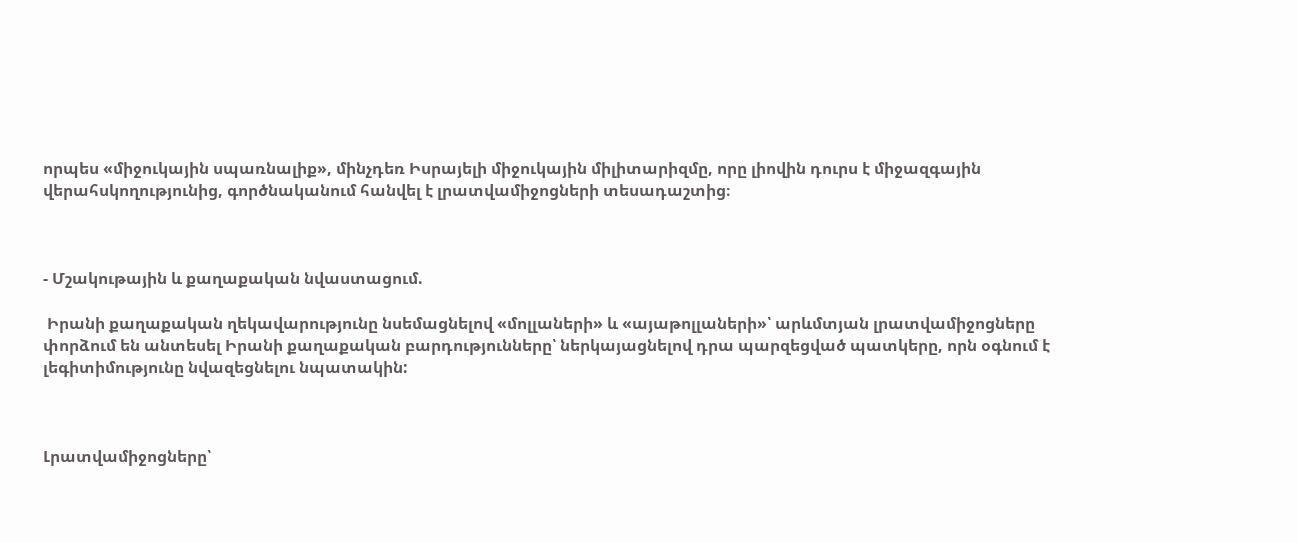որպես «միջուկային սպառնալիք», մինչդեռ Իսրայելի միջուկային միլիտարիզմը, որը լիովին դուրս է միջազգային վերահսկողությունից, գործնականում հանվել է լրատվամիջոցների տեսադաշտից։



- Մշակութային և քաղաքական նվաստացում.

 Իրանի քաղաքական ղեկավարությունը նսեմացնելով «մոլլաների» և «այաթոլլաների»՝ արևմտյան լրատվամիջոցները փորձում են անտեսել Իրանի քաղաքական բարդությունները՝ ներկայացնելով դրա պարզեցված պատկերը, որն օգնում է լեգիտիմությունը նվազեցնելու նպատակին:



Լրատվամիջոցները՝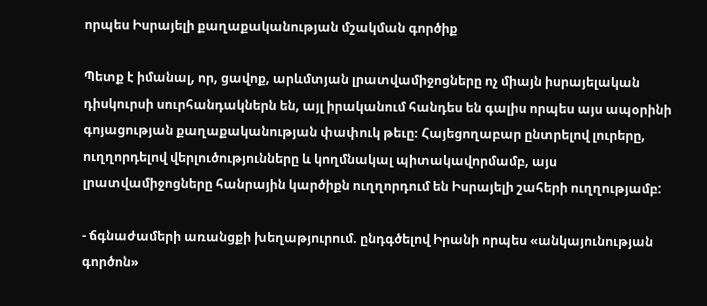որպես Իսրայելի քաղաքականության մշակման գործիք

Պետք է իմանալ, որ, ցավոք, արևմտյան լրատվամիջոցները ոչ միայն իսրայելական դիսկուրսի սուրհանդակներն են, այլ իրականում հանդես են գալիս որպես այս ապօրինի գոյացության քաղաքականության փափուկ թեւը։ Հայեցողաբար ընտրելով լուրերը, ուղղորդելով վերլուծությունները և կողմնակալ պիտակավորմամբ, այս լրատվամիջոցները հանրային կարծիքն ուղղորդում են Իսրայելի շահերի ուղղությամբ:

- ճգնաժամերի առանցքի խեղաթյուրում. ընդգծելով Իրանի որպես «անկայունության գործոն»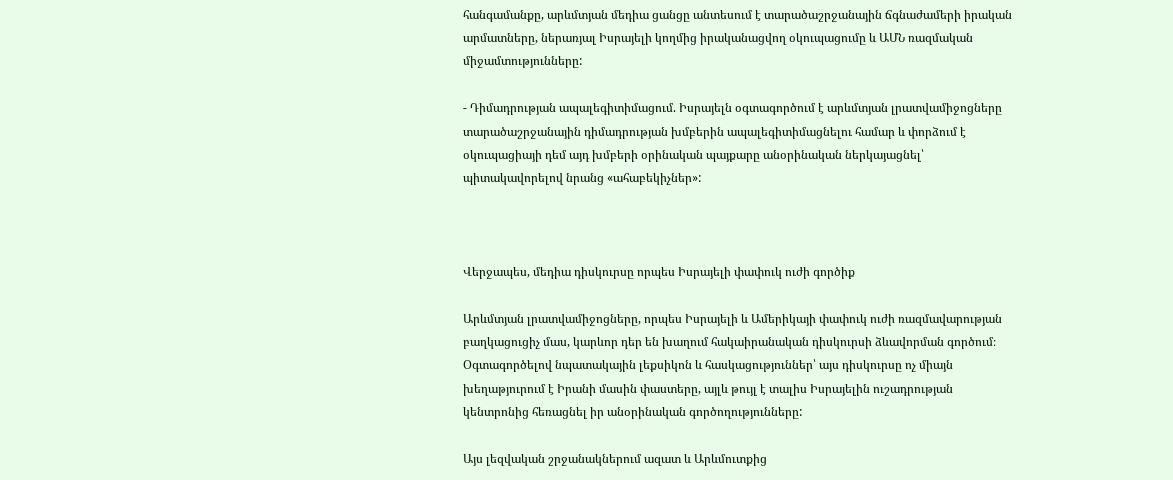հանգամանքը, արևմտյան մեդիա ցանցը անտեսում է տարածաշրջանային ճգնաժամերի իրական արմատները, ներառյալ Իսրայելի կողմից իրականացվող օկուպացումը և ԱՄՆ ռազմական միջամտությունները:

- Դիմադրության ապալեգիտիմացում. Իսրայելն օգտագործում է արևմտյան լրատվամիջոցները տարածաշրջանային դիմադրության խմբերին ապալեգիտիմացնելու համար և փորձում է օկուպացիայի դեմ այդ խմբերի օրինական պայքարը անօրինական ներկայացնել՝ պիտակավորելով նրանց «ահաբեկիչներ»:



Վերջապես, մեդիա դիսկուրսը որպես Իսրայելի փափուկ ուժի գործիք

Արևմտյան լրատվամիջոցները, որպես Իսրայելի և Ամերիկայի փափուկ ուժի ռազմավարության բաղկացուցիչ մաս, կարևոր դեր են խաղում հակաիրանական դիսկուրսի ձևավորման գործում։ Օգտագործելով նպատակային լեքսիկոն և հասկացություններ՝ այս դիսկուրսը ոչ միայն խեղաթյուրում է Իրանի մասին փաստերը, այլև թույլ է տալիս Իսրայելին ուշադրության կենտրոնից հեռացնել իր անօրինական գործողությունները:

Այս լեզվական շրջանակներում ազատ և Արևմուտքից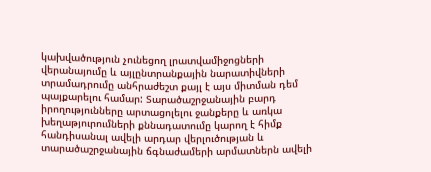կախվածություն չունեցող լրատվամիջոցների վերանայումը և այլընտրանքային նարատիվների տրամադրումը անհրաժեշտ քայլ է այս միտման դեմ պայքարելու համար: Տարածաշրջանային բարդ իրողությունները արտացոլելու ջանքերը և առկա խեղաթյուրումների քննադատումը կարող է հիմք հանդիսանալ ավելի արդար վերլուծության և տարածաշրջանային ճգնաժամերի արմատներն ավելի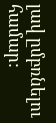լավ ըմբռնելու համար: